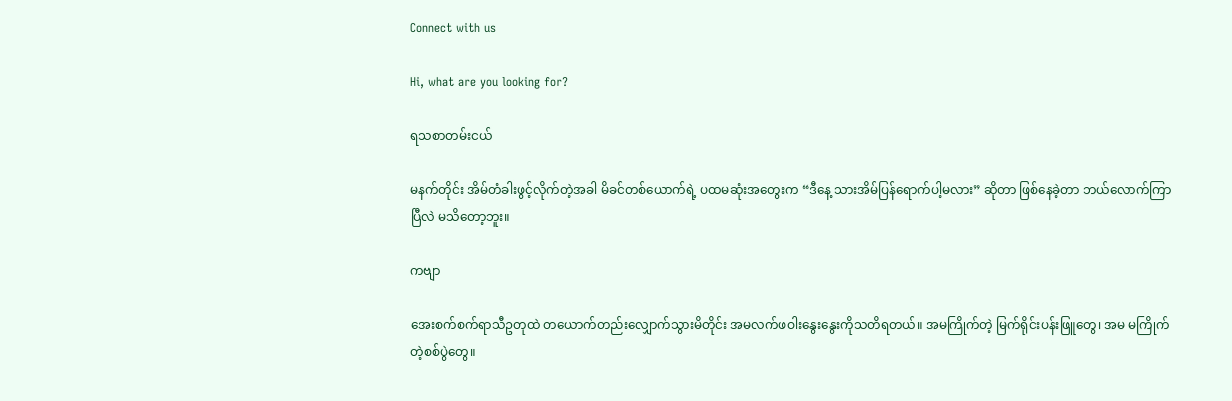Connect with us

Hi, what are you looking for?

ရသစာတမ်းငယ်

မနက်တိုင်း အိမ်တံခါးဖွင့်လိုက်တဲ့အခါ မိခင်တစ်ယောက်ရဲ့ ပထမဆုံးအတွေးက “ဒီနေ့ သားအိမ်ပြန်ရောက်ပါ့မလား” ဆိုတာ ဖြစ်နေခဲ့တာ ဘယ်လောက်ကြာပြီလဲ မသိတော့ဘူး။

ကဗျာ

အေးစက်စက်ရာသီဥတုထဲ တယောက်တည်းလျှောက်သွားမိတိုင်း အမလက်ဖဝါးနွေးနွေးကိုသတိရတယ်။ အမကြိုက်တဲ့ မြက်ရိုင်းပန်းဖြူတွေ၊ အမ မကြိုက်တဲ့စစ်ပွဲတွေ။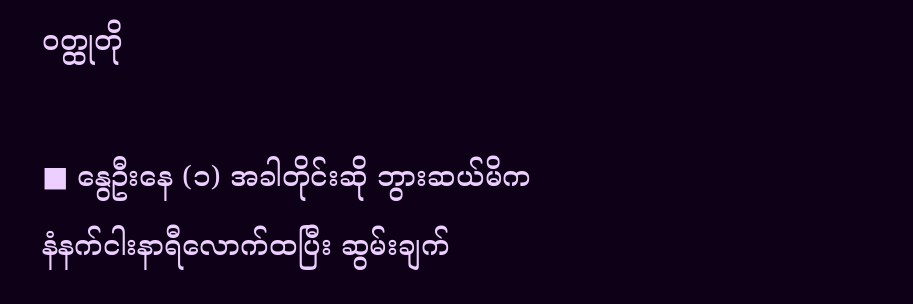ဝတ္ထုတို

■ နွေဦးနေ (၁) အခါတိုင်းဆို ဘွားဆယ်မိက နံနက်ငါးနာရီလောက်ထပြီး ဆွမ်းချက်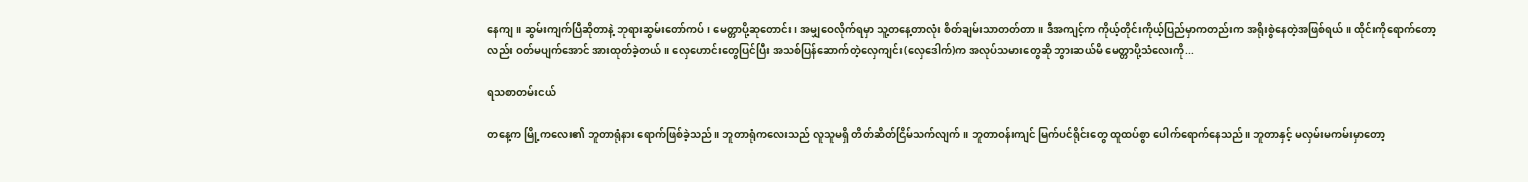နေကျ။ ဆွမ်းကျက်ပြီဆိုတာနဲ့ ဘုရားဆွမ်းတော်ကပ်၊ မေတ္တာပို့ဆုတောင်း၊ အမျှဝေလိုက်ရမှာ သူ့တနေ့တာလုံး စိတ်ချမ်းသာတတ်တာ။ ဒီအကျင့်က ကိုယ့်တိုင်းကိုယ့်ပြည်မှာကတည်းက အရိုးစွဲနေတဲ့အဖြစ်ရယ်။ ထိုင်းကိုရောက်တော့လည်း ဝတ်မပျက်အောင် အားထုတ်ခဲ့တယ်။ လှေဟောင်းတွေပြင်ပြီး အသစ်ပြန်ဆောက်တဲ့လှေကျင်း(လှေဒေါက်)က အလုပ်သမားတွေဆို ဘွားဆယ်မိ မေတ္တာပို့သံလေးကို...

ရသစာတမ်းငယ်

တနေ့က မြို့ကလေး၏ ဘူတာရုံနား ရောက်ဖြစ်ခဲ့သည်။ ဘူတာရုံကလေးသည် လူသူမရှိ တိတ်ဆိတ်ငြိမ်သက်လျက်။ ဘူတာဝန်းကျင် မြက်ပင်ရိုင်းတွေ ထူထပ်စွာ ပေါက်ရောက်နေသည်။ ဘူတာနှင့် မလှမ်းမကမ်းမှာတော့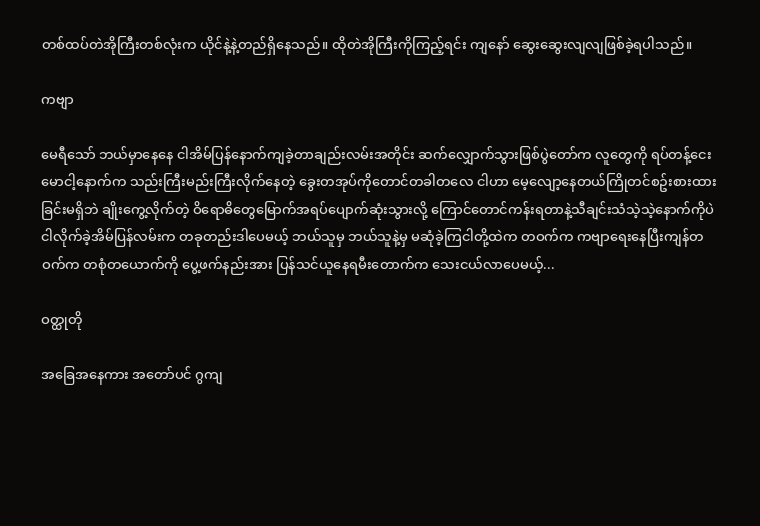တစ်ထပ်တဲအိုကြီးတစ်လုံးက ယိုင်နဲ့နဲ့တည်ရှိနေသည်။ ထိုတဲအိုကြီးကိုကြည့်ရင်း ကျနော် ဆွေးဆွေးလျလျဖြစ်ခဲ့ရပါသည်။

ကဗျာ

မေရီသော် ဘယ်မှာနေနေ ငါအိမ်ပြန်နောက်ကျခဲ့တာချည်းလမ်းအတိုင်း ဆက်လျှောက်သွားဖြစ်ပွဲတော်က လူတွေကို ရပ်တန့်ငေးမောငါ့နောက်က သည်းကြီးမည်းကြီးလိုက်နေတဲ့ ခွေးတအုပ်ကိုတောင်တခါတလေ ငါဟာ မေ့လျော့နေတယ်ကြိုတင်စဥ်းစားထားခြင်းမရှိဘဲ ချိုးကွေ့လိုက်တဲ့ ဝိရောဓိတွေမြောက်အရပ်ပျောက်ဆုံးသွားလို့ ကြောင်တောင်ကန်းရတာနဲ့သီချင်းသံသဲ့သဲ့နောက်ကိုပဲ ငါလိုက်ခဲ့အိမ်ပြန်လမ်းက တခုတည်းဒါပေမယ့် ဘယ်သူမှ ဘယ်သူနဲ့မှ မဆုံခဲ့ကြငါတို့ထဲက တဝက်က ကဗျာရေးနေပြီးကျန်တဝက်က တစုံတယောက်ကို ပွေ့ဖက်နည်းအား ပြန်သင်ယူနေရမီးတောက်က သေးငယ်လာပေမယ့်...

ဝတ္ထုတို

အခြေအနေကား အတော်ပင် ဂွကျ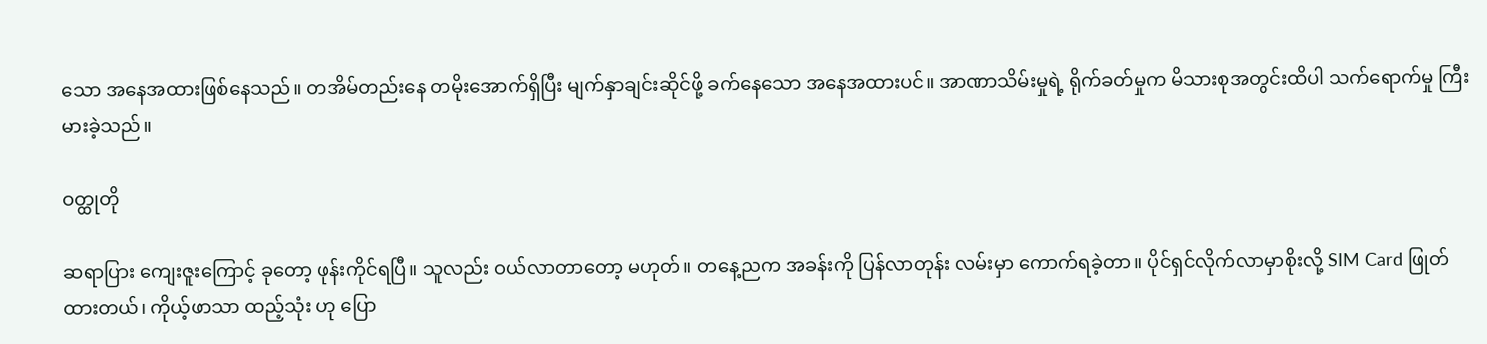သော အနေအထားဖြစ်နေသည်။ တအိမ်တည်းနေ တမိုးအောက်ရှိပြီး မျက်နှာချင်းဆိုင်ဖို့ ခက်နေသော အနေအထားပင်။ အာဏာသိမ်းမှုရဲ့ ရိုက်ခတ်မှုက မိသားစုအတွင်းထိပါ သက်ရောက်မှု ကြီးမားခဲ့သည်။

ဝတ္ထုတို

ဆရာပြား ကျေးဇူးကြောင့် ခုတော့ ဖုန်းကိုင်ရပြီ။ သူလည်း ဝယ်လာတာတော့ မဟုတ်။ တနေ့ညက အခန်းကို ပြန်လာတုန်း လမ်းမှာ ကောက်ရခဲ့တာ။ ပိုင်ရှင်လိုက်လာမှာစိုးလို့ SIM Card ဖြုတ်ထားတယ်၊ ကိုယ့်ဖာသာ ထည့်သုံး ဟု ပြော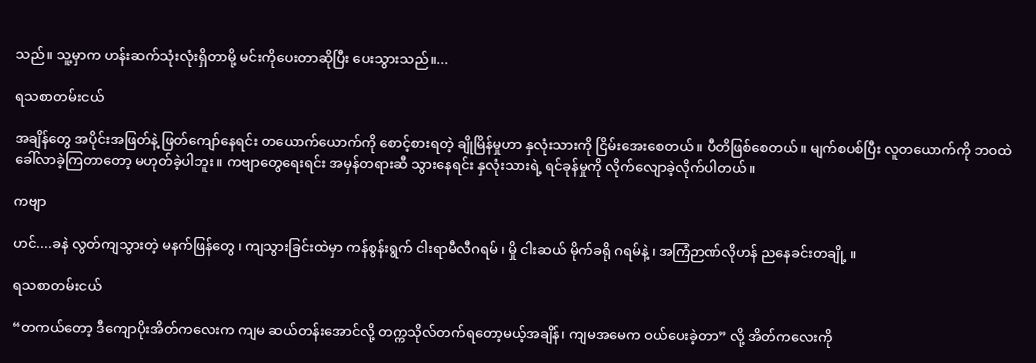သည်။ သူ့မှာက ဟန်းဆက်သုံးလုံးရှိတာမို့ မင်းကိုပေးတာဆိုပြီး ပေးသွားသည်။...

ရသစာတမ်းငယ်

အချိန်တွေ အပိုင်းအဖြတ်နဲ့ ဖြတ်ကျော်နေရင်း တယောက်ယောက်ကို စောင့်စားရတဲ့ ချိုမြိန်မှုဟာ နှလုံးသားကို ငြိမ်းအေးစေတယ်။ ပီတိဖြစ်စေတယ်။ မျက်စပစ်ပြီး လူတယောက်ကို ဘဝထဲ ခေါ်လာခဲ့ကြတာတော့ မဟုတ်ခဲ့ပါဘူး။ ကဗျာတွေရေးရင်း အမှန်တရားဆီ သွားနေရင်း နှလုံးသားရဲ့ ရင်ခုန်မှုကို လိုက်လျောခဲ့လိုက်ပါတယ်။

ကဗျာ

ဟင်....ခနဲ လွတ်ကျသွားတဲ့ မနက်ဖြန်တွေ ၊ ကျသွားခြင်းထဲမှာ ကန်စွန်းရွက် ငါးရာမီလီဂရမ် ၊ မှို ငါးဆယ် မိုက်ခရို ဂရမ်နဲ့ ၊ အကြံဉာဏ်လိုဟန် ညနေခင်းတချို့ ။

ရသစာတမ်းငယ်

“တကယ်တော့ ဒီကျောပိုးအိတ်ကလေးက ကျမ ဆယ်တန်းအောင်လို့ တက္ကသိုလ်တက်ရတော့မယ့်အချိန်၊ ကျမအမေက ဝယ်ပေးခဲ့တာ” လို့ အိတ်ကလေးကို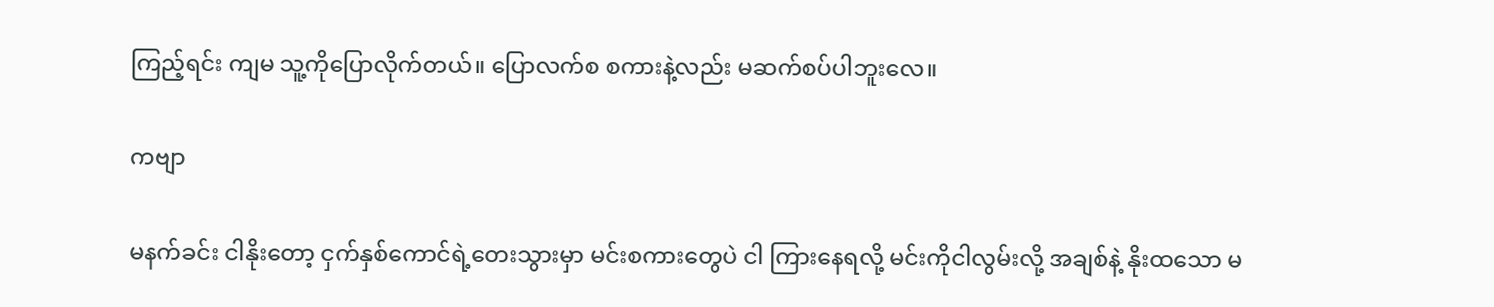ကြည့်ရင်း ကျမ သူ့ကိုပြောလိုက်တယ်။ ပြောလက်စ စကားနဲ့လည်း မဆက်စပ်ပါဘူးလေ။

ကဗျာ

မနက်ခင်း ငါနိုးတော့ ငှက်နှစ်ကောင်ရဲ့တေးသွားမှာ မင်းစကားတွေပဲ ငါ ကြားနေရလို့ မင်းကိုငါလွမ်းလို့ အချစ်နဲ့ နိုးထသော မ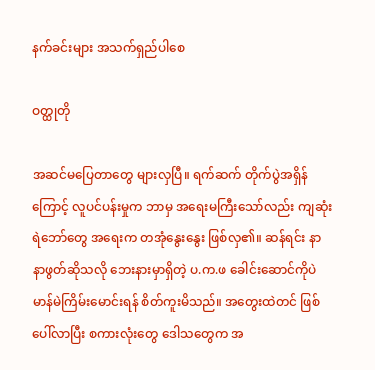နက်ခင်းများ အသက်ရှည်ပါစေ

ဝတ္ထုတို

အဆင်မပြေတာတွေ များလှပြီ။ ရက်ဆက် တိုက်ပွဲအရှိန်ကြောင့် လူပင်ပန်းမှုက ဘာမှ အရေးမကြီးသော်လည်း ကျဆုံးရဲဘော်တွေ အရေးက တအုံနွေးနွေး ဖြစ်လှ၏။ ဆန်ရင်း နာနာဖွတ်ဆိုသလို ဘေးနားမှာရှိတဲ့ ပ.က.ဖ ခေါင်းဆောင်ကိုပဲ မာန်မဲကြိမ်းမောင်းရန် စိတ်ကူးမိသည်။ အတွေးထဲတင် ဖြစ်ပေါ်လာပြီး စကားလုံးတွေ ဒေါသတွေက အ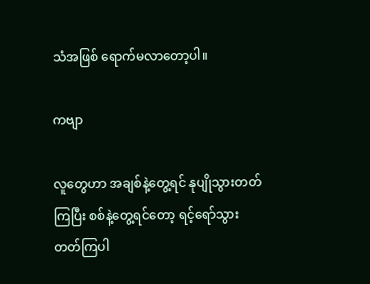သံအဖြစ် ရောက်မလာတော့ပါ။

ကဗျာ

လူတွေဟာ အချစ်နဲ့တွေ့ရင် နုပျိုသွားတတ်ကြပြီး စစ်နဲ့တွေ့ရင်တော့ ရင့်ရော်သွားတတ်ကြပါ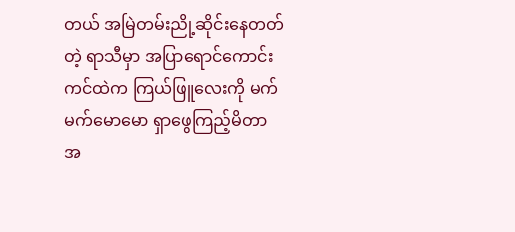တယ် အမြဲတမ်းညို့ဆိုင်းနေတတ်တဲ့ ရာသီမှာ အပြာရောင်ကောင်းကင်ထဲက ကြယ်ဖြူလေးကို မက်မက်မောမော ရှာဖွေကြည့်မိတာ အ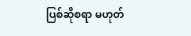ပြစ်ဆိုစရာ မဟုတ်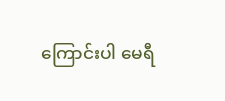ကြောင်းပါ မေရီ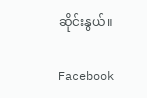ဆိုင်းနွယ်။

Facebook